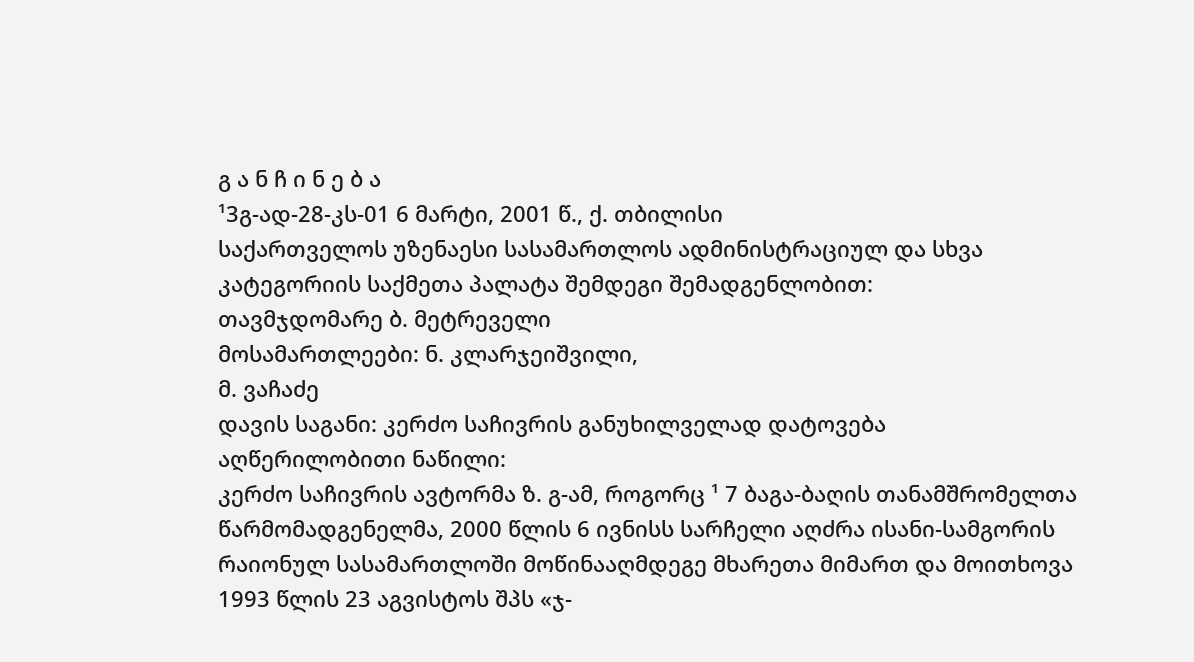გ ა ნ ჩ ი ნ ე ბ ა
¹3გ-ად-28-კს-01 6 მარტი, 2001 წ., ქ. თბილისი
საქართველოს უზენაესი სასამართლოს ადმინისტრაციულ და სხვა კატეგორიის საქმეთა პალატა შემდეგი შემადგენლობით:
თავმჯდომარე ბ. მეტრეველი
მოსამართლეები: ნ. კლარჯეიშვილი,
მ. ვაჩაძე
დავის საგანი: კერძო საჩივრის განუხილველად დატოვება
აღწერილობითი ნაწილი:
კერძო საჩივრის ავტორმა ზ. გ-ამ, როგორც ¹ 7 ბაგა-ბაღის თანამშრომელთა წარმომადგენელმა, 2000 წლის 6 ივნისს სარჩელი აღძრა ისანი-სამგორის რაიონულ სასამართლოში მოწინააღმდეგე მხარეთა მიმართ და მოითხოვა 1993 წლის 23 აგვისტოს შპს «ჯ-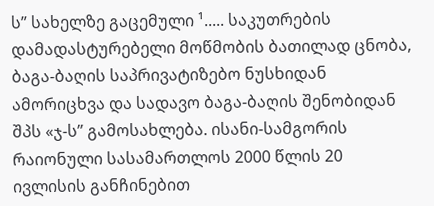ს” სახელზე გაცემული ¹..... საკუთრების დამადასტურებელი მოწმობის ბათილად ცნობა, ბაგა-ბაღის საპრივატიზებო ნუსხიდან ამორიცხვა და სადავო ბაგა-ბაღის შენობიდან შპს «ჯ-ს” გამოსახლება. ისანი-სამგორის რაიონული სასამართლოს 2000 წლის 20 ივლისის განჩინებით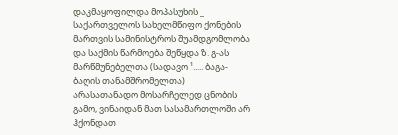დაკმაყოფილდა მოპასუხის _ საქართველოს სახელმწიფო ქონების მართვის სამინისტროს შუამდგომლობა და საქმის წარმოება შეწყდა ზ. გ-ას მარწმუნებელთა (სადავო ¹..... ბაგა-ბაღის თანამშრომელთა) არასათანადო მოსარჩელედ ცნობის გამო, ვინაიდან მათ სასამართლოში არ ჰქონდათ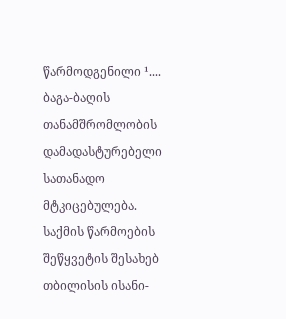წარმოდგენილი ¹.... ბაგა-ბაღის თანამშრომლობის დამადასტურებელი სათანადო მტკიცებულება.
საქმის წარმოების შეწყვეტის შესახებ თბილისის ისანი-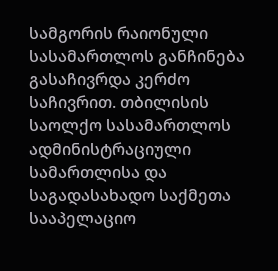სამგორის რაიონული სასამართლოს განჩინება გასაჩივრდა კერძო საჩივრით. თბილისის საოლქო სასამართლოს ადმინისტრაციული სამართლისა და საგადასახადო საქმეთა სააპელაციო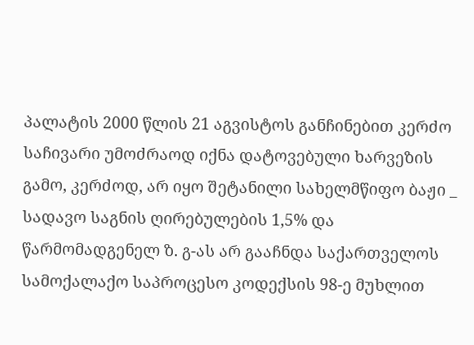პალატის 2000 წლის 21 აგვისტოს განჩინებით კერძო საჩივარი უმოძრაოდ იქნა დატოვებული ხარვეზის გამო, კერძოდ, არ იყო შეტანილი სახელმწიფო ბაჟი _ სადავო საგნის ღირებულების 1,5% და წარმომადგენელ ზ. გ-ას არ გააჩნდა საქართველოს სამოქალაქო საპროცესო კოდექსის 98-ე მუხლით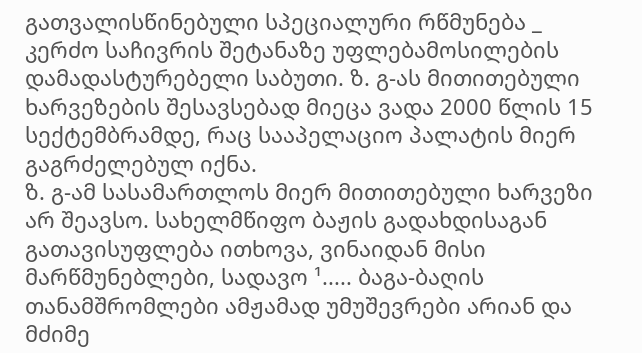გათვალისწინებული სპეციალური რწმუნება _ კერძო საჩივრის შეტანაზე უფლებამოსილების დამადასტურებელი საბუთი. ზ. გ-ას მითითებული ხარვეზების შესავსებად მიეცა ვადა 2000 წლის 15 სექტემბრამდე, რაც სააპელაციო პალატის მიერ გაგრძელებულ იქნა.
ზ. გ-ამ სასამართლოს მიერ მითითებული ხარვეზი არ შეავსო. სახელმწიფო ბაჟის გადახდისაგან გათავისუფლება ითხოვა, ვინაიდან მისი მარწმუნებლები, სადავო ¹..... ბაგა-ბაღის თანამშრომლები ამჟამად უმუშევრები არიან და მძიმე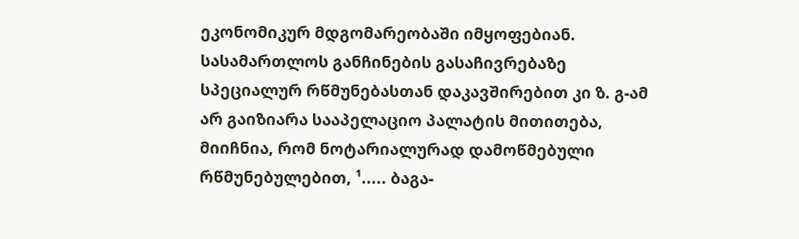ეკონომიკურ მდგომარეობაში იმყოფებიან. სასამართლოს განჩინების გასაჩივრებაზე სპეციალურ რწმუნებასთან დაკავშირებით კი ზ. გ-ამ არ გაიზიარა სააპელაციო პალატის მითითება, მიიჩნია, რომ ნოტარიალურად დამოწმებული რწმუნებულებით, ¹..... ბაგა-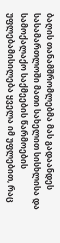ბაღის თანამშრომლებმა მას გადაანდეს სასამართლოში მათი სახელით სისხლისა და სამოქალაქო საქმეების წარმოების უფლებამისილება ყველა იმ უფლებით, რაც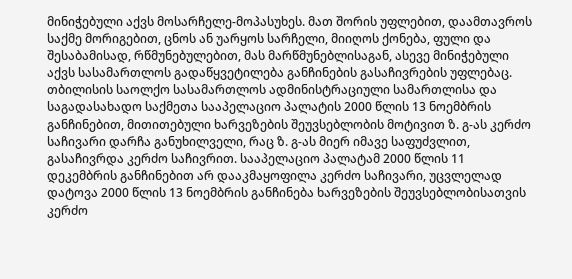მინიჭებული აქვს მოსარჩელე-მოპასუხეს. მათ შორის უფლებით, დაამთავროს საქმე მორიგებით, ცნოს ან უარყოს სარჩელი, მიიღოს ქონება, ფული და შესაბამისად, რწმუნებულებით, მას მარწმუნებლისაგან, ასევე მინიჭებული აქვს სასამართლოს გადაწყვეტილება განჩინების გასაჩივრების უფლებაც.
თბილისის საოლქო სასამართლოს ადმინისტრაციული სამართლისა და საგადასახადო საქმეთა სააპელაციო პალატის 2000 წლის 13 ნოემბრის განჩინებით, მითითებული ხარვეზების შეუვსებლობის მოტივით ზ. გ-ას კერძო საჩივარი დარჩა განუხილველი, რაც ზ. გ-ას მიერ იმავე საფუძვლით, გასაჩივრდა კერძო საჩივრით. სააპელაციო პალატამ 2000 წლის 11 დეკემბრის განჩინებით არ დააკმაყოფილა კერძო საჩივარი, უცვლელად დატოვა 2000 წლის 13 ნოემბრის განჩინება ხარვეზების შეუვსებლობისათვის კერძო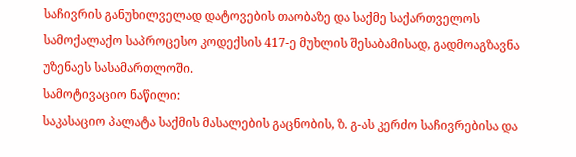საჩივრის განუხილველად დატოვების თაობაზე და საქმე საქართველოს სამოქალაქო საპროცესო კოდექსის 417-ე მუხლის შესაბამისად, გადმოაგზავნა უზენაეს სასამართლოში.
სამოტივაციო ნაწილი:
საკასაციო პალატა საქმის მასალების გაცნობის, ზ. გ-ას კერძო საჩივრებისა და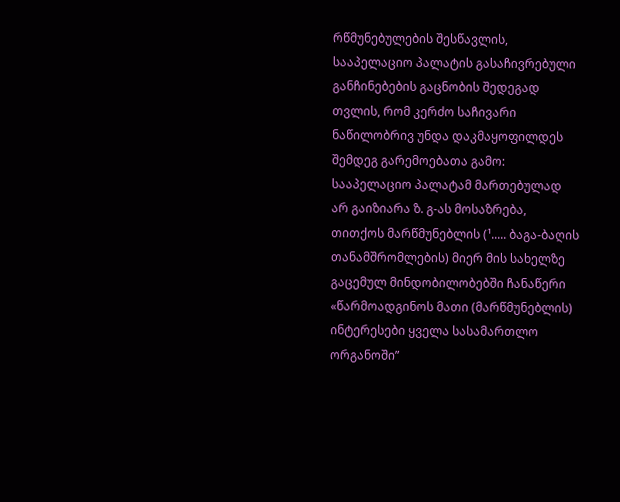რწმუნებულების შესწავლის, სააპელაციო პალატის გასაჩივრებული განჩინებების გაცნობის შედეგად თვლის, რომ კერძო საჩივარი ნაწილობრივ უნდა დაკმაყოფილდეს შემდეგ გარემოებათა გამო:
სააპელაციო პალატამ მართებულად არ გაიზიარა ზ. გ-ას მოსაზრება, თითქოს მარწმუნებლის (¹..... ბაგა-ბაღის თანამშრომლების) მიერ მის სახელზე გაცემულ მინდობილობებში ჩანაწერი «წარმოადგინოს მათი (მარწმუნებლის) ინტერესები ყველა სასამართლო ორგანოში”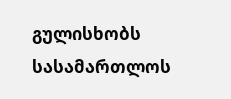გულისხობს სასამართლოს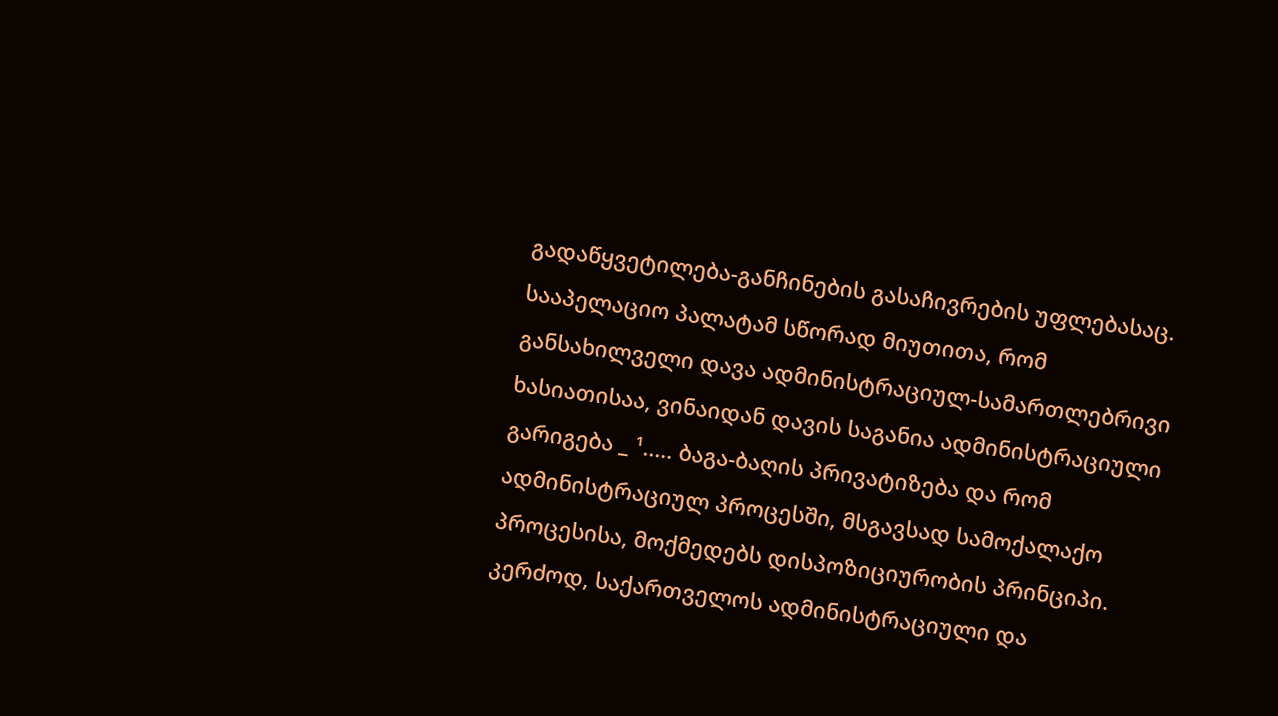გადაწყვეტილება-განჩინების გასაჩივრების უფლებასაც. სააპელაციო პალატამ სწორად მიუთითა, რომ განსახილველი დავა ადმინისტრაციულ-სამართლებრივი ხასიათისაა, ვინაიდან დავის საგანია ადმინისტრაციული გარიგება _ ¹..... ბაგა-ბაღის პრივატიზება და რომ ადმინისტრაციულ პროცესში, მსგავსად სამოქალაქო პროცესისა, მოქმედებს დისპოზიციურობის პრინციპი. კერძოდ, საქართველოს ადმინისტრაციული და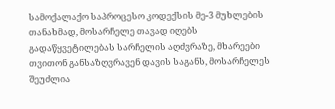სამოქალაქო საპროცესო კოდექსის მე-3 მუხლების თანახმად, მოსარჩელე თავად იღებს გადაწყვეტილებას სარჩელის აღძვრაზე, მხარეები თვითონ განსაზღვრავენ დავის საგანს, მოსარჩელეს შეუძლია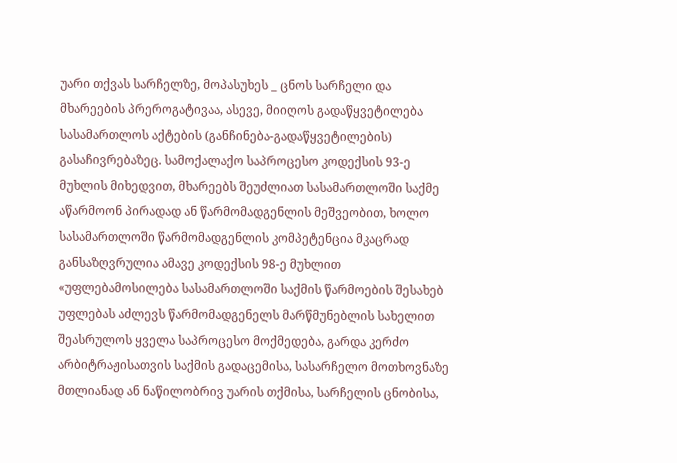უარი თქვას სარჩელზე, მოპასუხეს _ ცნოს სარჩელი და მხარეების პრეროგატივაა, ასევე, მიიღოს გადაწყვეტილება სასამართლოს აქტების (განჩინება-გადაწყვეტილების) გასაჩივრებაზეც. სამოქალაქო საპროცესო კოდექსის 93-ე მუხლის მიხედვით, მხარეებს შეუძლიათ სასამართლოში საქმე აწარმოონ პირადად ან წარმომადგენლის მეშვეობით, ხოლო სასამართლოში წარმომადგენლის კომპეტენცია მკაცრად განსაზღვრულია ამავე კოდექსის 98-ე მუხლით «უფლებამოსილება სასამართლოში საქმის წარმოების შესახებ უფლებას აძლევს წარმომადგენელს მარწმუნებლის სახელით შეასრულოს ყველა საპროცესო მოქმედება, გარდა კერძო არბიტრაჟისათვის საქმის გადაცემისა, სასარჩელო მოთხოვნაზე მთლიანად ან ნაწილობრივ უარის თქმისა, სარჩელის ცნობისა,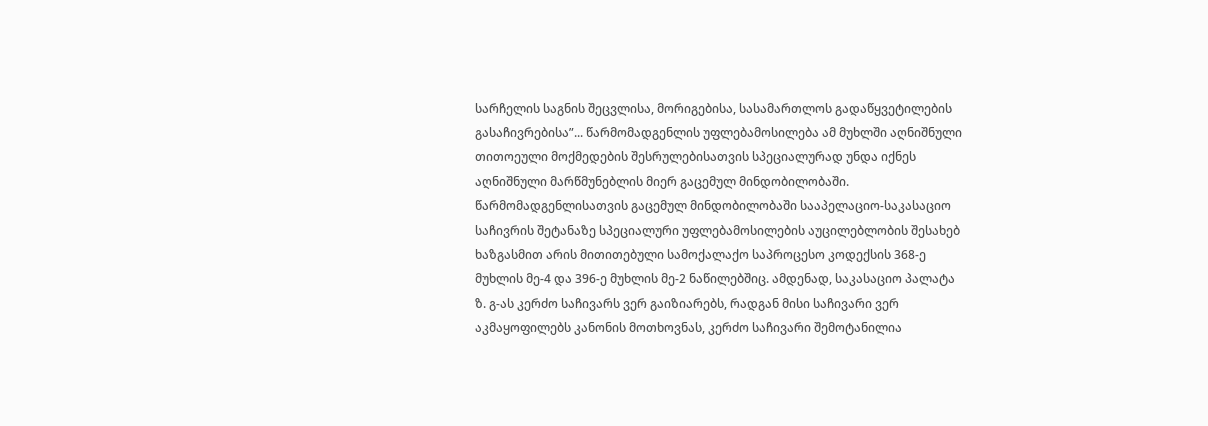სარჩელის საგნის შეცვლისა, მორიგებისა, სასამართლოს გადაწყვეტილების გასაჩივრებისა”... წარმომადგენლის უფლებამოსილება ამ მუხლში აღნიშნული თითოეული მოქმედების შესრულებისათვის სპეციალურად უნდა იქნეს აღნიშნული მარწმუნებლის მიერ გაცემულ მინდობილობაში. წარმომადგენლისათვის გაცემულ მინდობილობაში სააპელაციო-საკასაციო საჩივრის შეტანაზე სპეციალური უფლებამოსილების აუცილებლობის შესახებ ხაზგასმით არის მითითებული სამოქალაქო საპროცესო კოდექსის 368-ე მუხლის მე-4 და 396-ე მუხლის მე-2 ნაწილებშიც. ამდენად, საკასაციო პალატა ზ. გ-ას კერძო საჩივარს ვერ გაიზიარებს, რადგან მისი საჩივარი ვერ აკმაყოფილებს კანონის მოთხოვნას, კერძო საჩივარი შემოტანილია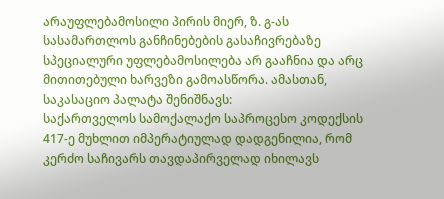არაუფლებამოსილი პირის მიერ, ზ. გ-ას სასამართლოს განჩინებების გასაჩივრებაზე სპეციალური უფლებამოსილება არ გააჩნია და არც მითითებული ხარვეზი გამოასწორა. ამასთან, საკასაციო პალატა შენიშნავს:
საქართველოს სამოქალაქო საპროცესო კოდექსის 417-ე მუხლით იმპერატიულად დადგენილია, რომ კერძო საჩივარს თავდაპირველად იხილავს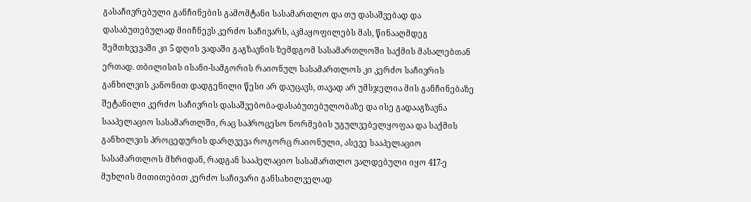გასაჩივრებული განჩინების გამომტანი სასამართლო და თუ დასაშვებად და დასაბუთებულად მიიჩნევს კერძო საჩივარს, აკმაყოფილებს მას, წინააღმდეგ შემთხვევაში კი 5 დღის ვადაში გაგზავნის ზემდგომ სასამართლოში საქმის მასალებთან ერთად. თბილისის ისანი-სამგორის რაიონულ სასამართლოს კი კერძო საჩივრის განხილვის კანონით დადგენილი წესი არ დაუცავს, თავად არ უმსჯელია მის განჩინებაზე შეტანილი კერძო საჩივრის დასაშვებობა-დასაბუთებულობაზე და ისე გადააგზავნა სააპელაციო სასამართლში, რაც საპროცესო ნორმების უგულვებელყოფაა და საქმის განხილვის პროცედურის დარღვევა როგორც რაიონული, ასევე სააპელაციო სასამართლოს მხრიდან, რადგან სააპელაციო სასამართლო ვალდებული იყო 417-ე მუხლის მითითებით კერძო საჩივარი განსახილველად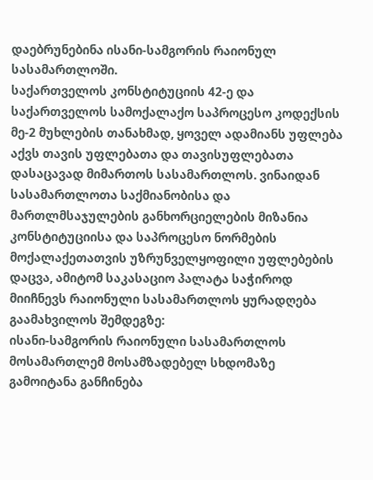დაებრუნებინა ისანი-სამგორის რაიონულ სასამართლოში.
საქართველოს კონსტიტუციის 42-ე და საქართველოს სამოქალაქო საპროცესო კოდექსის მე-2 მუხლების თანახმად, ყოველ ადამიანს უფლება აქვს თავის უფლებათა და თავისუფლებათა დასაცავად მიმართოს სასამართლოს. ვინაიდან სასამართლოთა საქმიანობისა და მართლმსაჯულების განხორციელების მიზანია კონსტიტუციისა და საპროცესო ნორმების მოქალაქეთათვის უზრუნველყოფილი უფლებების დაცვა, ამიტომ საკასაციო პალატა საჭიროდ მიიჩნევს რაიონული სასამართლოს ყურადღება გაამახვილოს შემდეგზე:
ისანი-სამგორის რაიონული სასამართლოს მოსამართლემ მოსამზადებელ სხდომაზე გამოიტანა განჩინება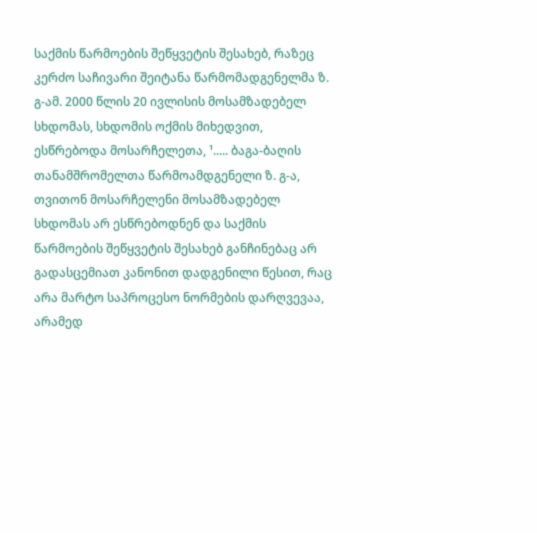საქმის წარმოების შეწყვეტის შესახებ, რაზეც კერძო საჩივარი შეიტანა წარმომადგენელმა ზ. გ-ამ. 2000 წლის 20 ივლისის მოსამზადებელ სხდომას, სხდომის ოქმის მიხედვით, ესწრებოდა მოსარჩელეთა, ¹..... ბაგა-ბაღის თანამშრომელთა წარმოამდგენელი ზ. გ-ა, თვითონ მოსარჩელენი მოსამზადებელ სხდომას არ ესწრებოდნენ და საქმის წარმოების შეწყვეტის შესახებ განჩინებაც არ გადასცემიათ კანონით დადგენილი წესით, რაც არა მარტო საპროცესო ნორმების დარღვევაა, არამედ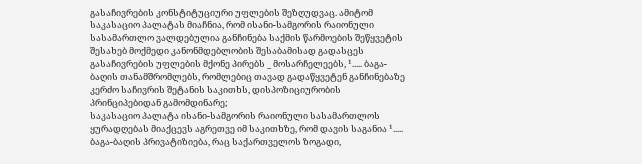გასაჩივრების კონსტიტუციური უფლების შეზღუდვაც. ამიტომ საკასაციო პალატას მიაჩნია, რომ ისანი-სამგორის რაიონული სასამართლო ვალდებულია განჩინება საქმის წარმოების შეწყვეტის შესახებ მოქმედი კანონმდებლობის შესაბამისად გადასცეს გასაჩივრების უფლების მქონე პირებს _ მოსარჩელეებს, ¹..... ბაგა-ბაღის თანამშრომლებს, რომლებიც თავად გადაწყვეტენ განჩინებაზე კერძო საჩივრის შეტანის საკითხს, დისპოზიციურობის პრინციპებიდან გამომდინარე;
საკასაციო პალატა ისანი-სამგორის რაიონული სასამართლოს ყურადღებას მიაქცევს აგრეთვე იმ საკითხზე, რომ დავის საგანია ¹..... ბაგა-ბაღის პრივატიზიება, რაც საქართველოს ზოგადი,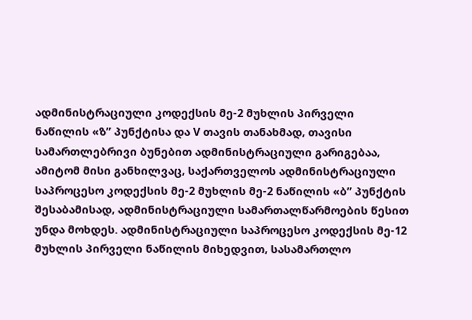ადმინისტრაციული კოდექსის მე-2 მუხლის პირველი ნაწილის «ზ” პუნქტისა და V თავის თანახმად, თავისი სამართლებრივი ბუნებით ადმინისტრაციული გარიგებაა, ამიტომ მისი განხილვაც, საქართველოს ადმინისტრაციული საპროცესო კოდექსის მე-2 მუხლის მე-2 ნაწილის «ბ” პუნქტის შესაბამისად, ადმინისტრაციული სამართალწარმოების წესით უნდა მოხდეს. ადმინისტრაციული საპროცესო კოდექსის მე-12 მუხლის პირველი ნაწილის მიხედვით, სასამართლო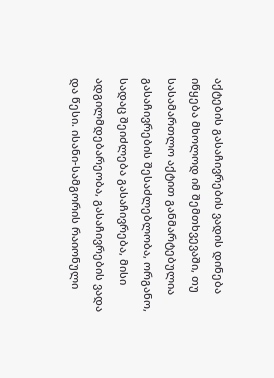აქტების გასაჩივრების ვადის დინება იწყება მხოლოდ იმ შემთხვევაში, თუ სასამართლო აქტით განმარტებულია გასაჩივრების შესაძლებლობა, ორგანო, სადაც შეიძლება გასაჩივრება, მისი ადგილმდებარეობა, გასაჩივრების ვადა და წესი. ისანი-სამგორის რაიონული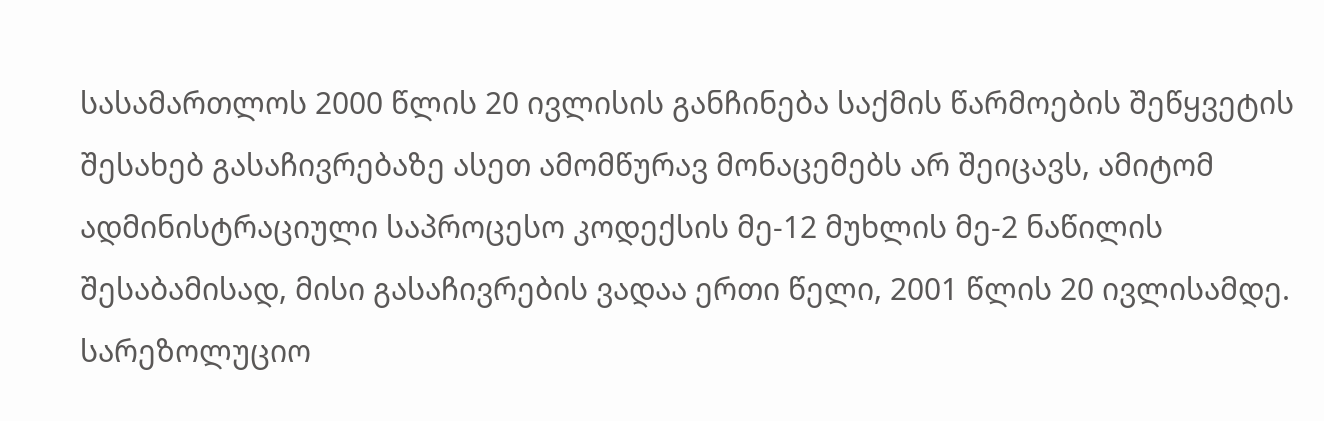სასამართლოს 2000 წლის 20 ივლისის განჩინება საქმის წარმოების შეწყვეტის შესახებ გასაჩივრებაზე ასეთ ამომწურავ მონაცემებს არ შეიცავს, ამიტომ ადმინისტრაციული საპროცესო კოდექსის მე-12 მუხლის მე-2 ნაწილის შესაბამისად, მისი გასაჩივრების ვადაა ერთი წელი, 2001 წლის 20 ივლისამდე.
სარეზოლუციო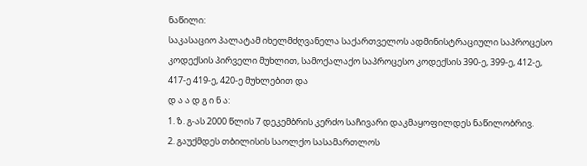ნაწილი:
საკასაციო პალატამ იხელმძღვანელა საქართველოს ადმინისტრაციული საპროცესო კოდექსის პირველი მუხლით, სამოქალაქო საპროცესო კოდექსის 390-ე, 399-ე, 412-ე, 417-ე 419-ე, 420-ე მუხლებით და
დ ა ა დ გ ი ნ ა:
1. ზ. გ-ას 2000 წლის 7 დეკემბრის კერძო საჩივარი დაკმაყოფილდეს ნაწილობრივ.
2. გაუქმდეს თბილისის საოლქო სასამართლოს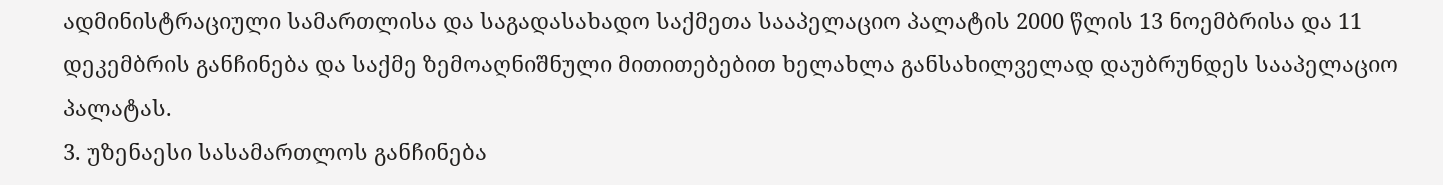ადმინისტრაციული სამართლისა და საგადასახადო საქმეთა სააპელაციო პალატის 2000 წლის 13 ნოემბრისა და 11 დეკემბრის განჩინება და საქმე ზემოაღნიშნული მითითებებით ხელახლა განსახილველად დაუბრუნდეს სააპელაციო პალატას.
3. უზენაესი სასამართლოს განჩინება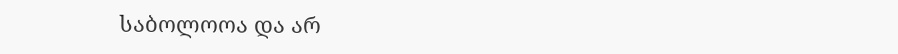საბოლოოა და არ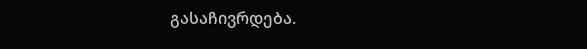გასაჩივრდება.